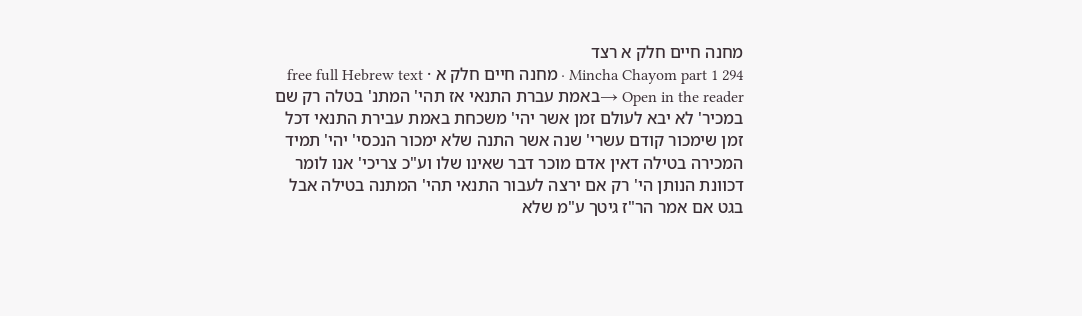מחנה חיים חלק א רצד
Mincha Chayom part 1 294 · מחנה חיים חלק א · free full Hebrew text
Open in the reader →באמת עברת התנאי אז תהי' המתנ' בטלה רק שם במכיר' לא יבא לעולם זמן אשר יהי' משכחת באמת עבירת התנאי דכל זמן שימכור קודם עשרי' שנה אשר התנה שלא ימכור הנכסי' יהי' תמיד המכירה בטילה דאין אדם מוכר דבר שאינו שלו וע"כ צריכי' אנו לומר דכוונת הנותן הי' רק אם ירצה לעבור התנאי תהי' המתנה בטילה אבל בגט אם אמר הר"ז גיטך ע"מ שלא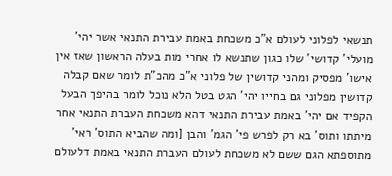תנשאי לפלוני לעולם א"כ משכחת באמת עבירת התנאי אשר יהי' מועלי' קדושי' שלו כגון שתנשא לו אחרי מות בעלה הראשון שאז אין אישו' מפסיק ומהני קדושין של פלוני א"כ מהכ"ת לומר שאם קבלה קדושין מפלוני גם בחייו יהי' הגט בטל הלא נוכל לומר בהיפך הבעל הקפיד אם יהי' באמת עבירת התנאי דהא משכחת העברת התנאי אחר מיתתו ותוס' בא רק לפרש פי' הגמ' והבן [ומה שהביא התוס' ראי' מתוספתא הגם ששם לא משכחת לעולם העברת התנאי באמת דלעולם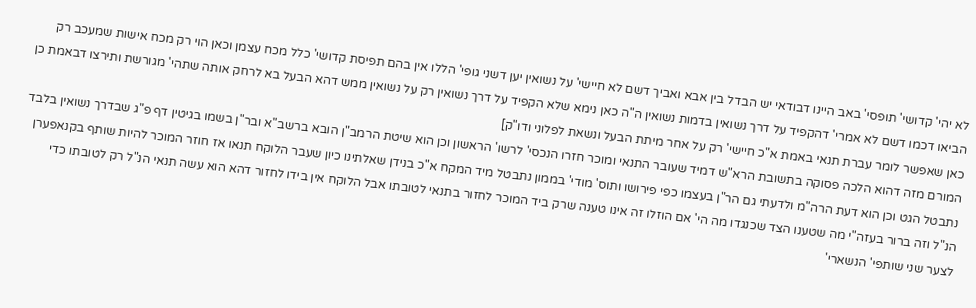לא יהי' קדושי' תופסי' באב היינו דבודאי יש הבדל בין אבא ואביך דשם לא חיישי' על נשואין יען דשני גופי' הללו אין בהם תפיסת קדושי' כלל מכח עצמן וכאן הוי רק מכח אישות שמעכב רק הביאו דכמו דשם לא אמרי' דהקפיד על דרך נשואין בדמות נשואין ה"ה כאן נימא שלא הקפיד על דרך נשואין רק על נשואין ממש דהא הבעל בא לרחק אותה שתהי' מגורשת ותירצו דבאמת כן כאן שאפשר לומר עברת תנאי באמת א"כ חיישי' רק על אחר מיתת הבעל ונשאת לפלוני ודו"ק]
המורם מזה דהוא הלכה פסוקה בתשובת הרא"ש דמיד שעובר התנאי ומוכר חזרו הנכסי' לרשו' הראשון וכן הוא שיטת הרמב"ן הובא ברשב"א ובר"ן בשמו בגיטין דף פ"ג שבדרך נשואין בלבד נתבטל הגט וכן הוא דעת הרה"מ ולדעתי גם הר"ן בעצמו כפי פירושו ותוס' מודי' בממון נתבטל מיד המקח א"כ בנידן שאלתינו כיון שעבר הלוקח תנאו אז חוזר המוכר להיות שותף בקנאפערן הנ"ל וזה ברור בעזה"י מה שטענו הצד שכנגדו מה הי' אם הוזלו זה אינו טענה שרק ביד המוכר לחזור בתנאי לטובתו אבל הלוקח אין בידו לחזור דהא הוא עשה תנאי הנ"ל רק לטובתו כדי לצער שני שותפי' הנשארי'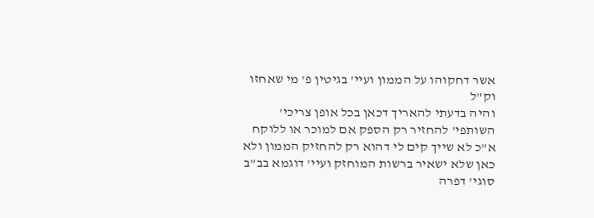אשר דחקוהו על הממון ועיי' בגיטין פ' מי שאחזו וק"ל
והיה בדעתי להאריך דכאן בכל אופן צריכי' השותפי' להחזיר רק הספק אם למוכר או ללוקח א"כ לא שייך קים לי דהוא רק להחזיק הממון ולא כאן שלא ישאיר ברשות המוחזק ועיי' דוגמא בב"ב סוגי' דפרה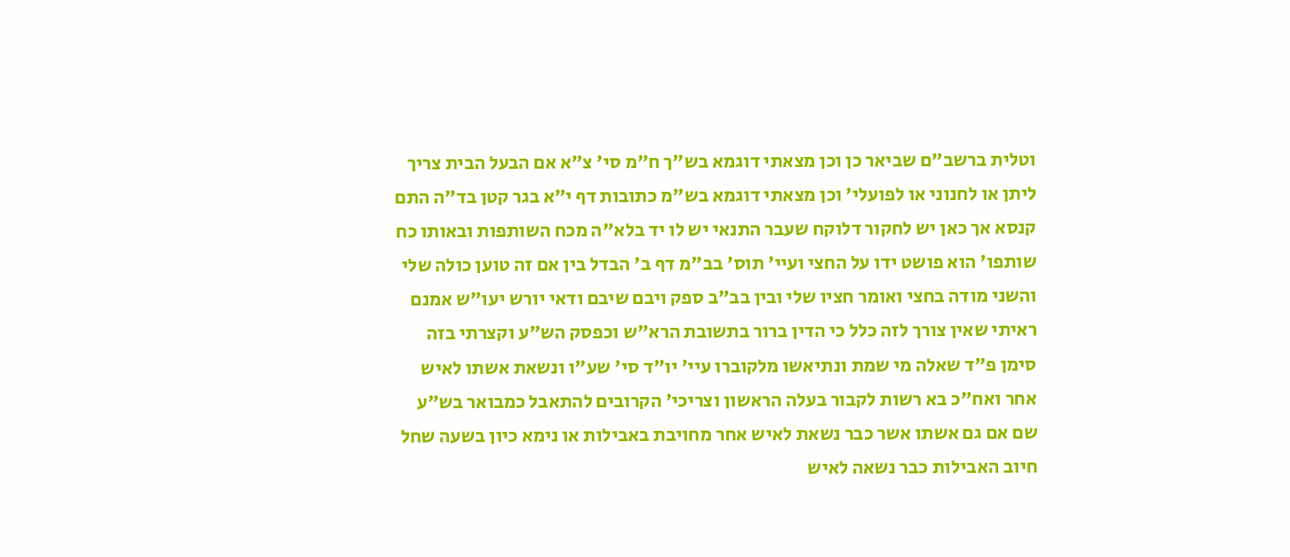וטלית ברשב"ם שביאר כן וכן מצאתי דוגמא בש"ך ח"מ סי' צ"א אם הבעל הבית צריך ליתן או לחנוני או לפועלי' וכן מצאתי דוגמא בש"מ כתובות דף י"א בגר קטן בד"ה התם קנסא אך כאן יש לחקור דלוקח שעבר התנאי יש לו יד בלא"ה מכח השותפות ובאותו כח שותפו' הוא פושט ידו על החצי ועיי' תוס' בב"מ דף ב' הבדל בין אם זה טוען כולה שלי והשני מודה בחצי ואומר חציו שלי ובין בב"ב ספק ויבם שיבם ודאי יורש יעו"ש אמנם ראיתי שאין צורך לזה כלל כי הדין ברור בתשובת הרא"ש וכפסק הש"ע וקצרתי בזה
סימן פ"ד שאלה מי שמת ונתיאשו מלקוברו עיי' יו"ד סי' שע"ו ונשאת אשתו לאיש אחר ואח"כ בא רשות לקבור בעלה הראשון וצריכי' הקרובים להתאבל כמבואר בש"ע שם אם גם אשתו אשר כבר נשאת לאיש אחר מחויבת באבילות או נימא כיון בשעה שחל חיוב האבילות כבר נשאה לאיש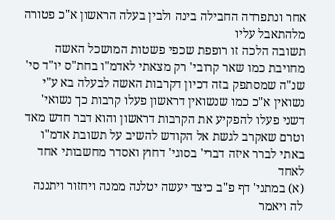אחר ונתפרדה החבילה בינה ולבין בעלה הראשון א"כ פטורה מלהתאבל עליו
תשובה הלכה זו רופפת שכפי פשטות המושכל האשה מחויבת כמו שאר קרובי' רק מצאתי לאדמ"ו בחת"ס יו"ד סי' שנ"ה שמסתפק בזה דכיון דקרבות האשה לבעלה בא ע"י נשואין א"כ כמו שנשואין דראשון פעלו קרבות כך נשואי' דשני פעלו להפקיע את הקרבות דראשון והוא דבר חדש מאד
וטרם שאקרב לגשת אל הקודש להשיב על תשובת אדמ"ו באתי לברר איזה דברי' בסוגי' דחוץ ואסדר מחשבותי אחד לאחד
(א) במתני' דף פ"ב כיצד יעשה יטלנה ממנה ויחזור ויתננה לה ויאמר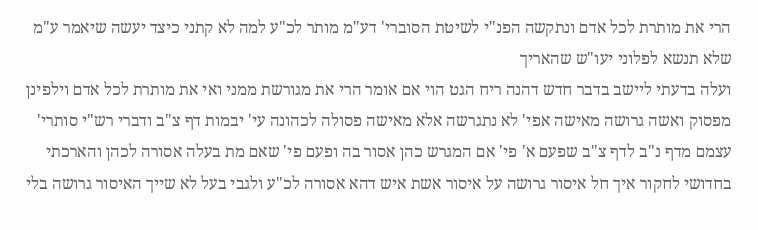הרי את מותרת לכל אדם ונתקשה הפנ"י לשיטת הסוברי' דע"מ מותר לכ"ע למה לא קתני כיצד יעשה שיאמר ע"מ שלא תנשא לפלוני יעו"ש שהאריך
ועלה בדעתי ליישב בדבר חדש דהנה ריח הגט הוי אם אומר הרי את מגורשת ממני ואי את מותרת לכל אדם וילפינן מפסוק ואשה גרושה מאישה אפי' לא נתגרשה אלא מאישה פסולה לכהונה עי' יבמות דף צ"ב ודברי רש"י סותרי' עצמם מדף נ"ב לדף צ"ב שפעם א' פי' אם המגרש כהן אסור בה ופעם פי' שאם מת בעלה אסורה לכהן והארכתי בחדושי לחקור איך חל איסור גרושה על איסור אשת איש דהא אסורה לכ"ע ולגבי בעל לא שייך האיסור גרושה בלי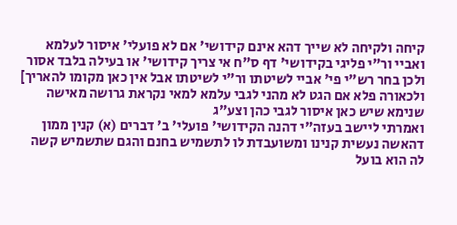קיחה ולקיחה לא שייך דהא אינם קידושי' אם לא פועלי' איסור לעלמא ואביי ור"י פליגי בקידושי' דף ס"ח אי צריך קידושי' או בעילה בלבד אסור ולכן בחר רש"י פי' אביי לשיטתו ור"י לשיטתו אבל אין כאן מקומו להאריך] ולכאורה פלא אם הגט לא מהני לגבי עלמא למאי נקראת גרושה מאישה שנימא שיש כאן איסור לגבי כהן וצע"ג
ואמרתי ליישב בעזה"י דהנה הקידושי' פועלי' ב' דברים (א) קנין ממון דהאשה נעשית קנינו ומשועבדת לו לתשמיש בחנם והגם שתשמיש קשה לה הוא בועל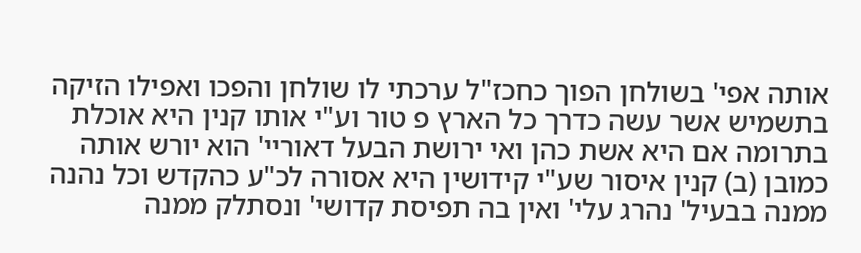אותה אפי' בשולחן הפוך כחכז"ל ערכתי לו שולחן והפכו ואפילו הזיקה בתשמיש אשר עשה כדרך כל הארץ פ טור וע"י אותו קנין היא אוכלת בתרומה אם היא אשת כהן ואי ירושת הבעל דאוריי' הוא יורש אותה כמובן (ב) קנין איסור שע"י קידושין היא אסורה לכ"ע כהקדש וכל נהנה ממנה בבעיל' נהרג עלי' ואין בה תפיסת קדושי' ונסתלק ממנה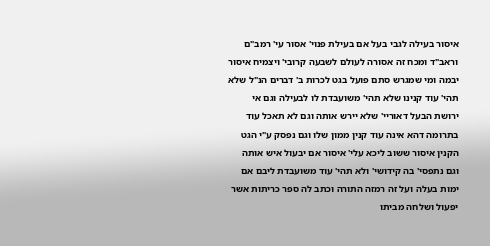איסור בעילה לגבי בעל אם בעילת פנוי' אסור עי' רמב"ם וראב"ד ומכח זה אסורה לעולם לשבעה קרובי' ויצמיח איסור יבמה ומי שמגרש סתם פועל בגט לכרות ב' דברים הנ"ל שלא תהי' עוד קנינו שלא תהי' משועבדת לו לבעילה וגם אי ירושת הבעל דאוריי' שלא יירש אותה וגם לא תאכל עוד בתרומה דהא אינה עוד קנין ממון שלו וגם נפסק ע"י הגט הקנין איסור ששוב ליכא עלי' איסור אם יבעול איש אותה וגם נתפסי' בה קידושי' ולא תהי' עוד משועבדת ליבם אם ימות בעלה ועל זה רמזה התורה וכתב לה ספר כריתות אשר יפעול ושלחה מביתו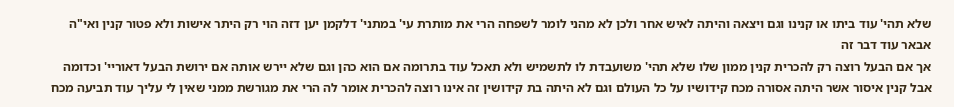שלא תהי' עוד ביתו או קנינו וגם ויצאה והיתה לאיש אחר ולכן לא מהני לומר לשפחה הרי את מותרת עי' במתני' דלקמן יען דזה הוי רק היתר אישות ולא פטור קנין ואי"ה אבאר עוד דבר זה
אך אם הבעל רוצה רק להכרית קנין ממון שלו שלא תהי' משועבדת לו לתשמיש ולא תאכל עוד בתרומה אם הוא כהן וגם שלא יירש אותה אם ירושת הבעל דאוריי' וכדומה אבל קנין איסור אשר היתה אסורה מכח קידושיו על כל העולם וגם לא היתה בת קידושין זה אינו רוצה להכרית אומר לה הרי את מגורשת ממני שאין לי עליך עוד תביעה מכח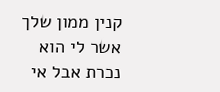קנין ממון שלך אשר לי הוא נכרת אבל אי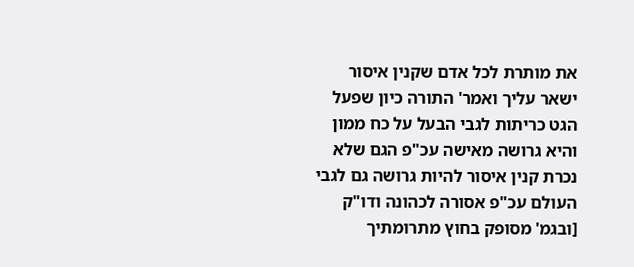את מותרת לכל אדם שקנין איסור ישאר עליך ואמר' התורה כיון שפעל הגט כריתות לגבי הבעל על כח ממון והיא גרושה מאישה עכ"פ הגם שלא נכרת קנין איסור להיות גרושה גם לגבי העולם עכ"פ אסורה לכהונה ודו"ק [ובגמ' מסופק בחוץ מתרומתיך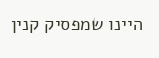היינו שמפסיק קנין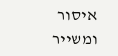איסור ומשייר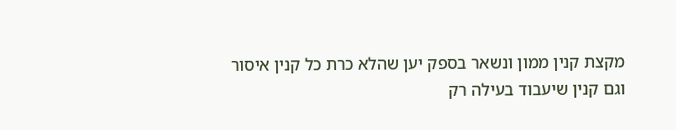מקצת קנין ממון ונשאר בספק יען שהלא כרת כל קנין איסור וגם קנין שיעבוד בעילה רק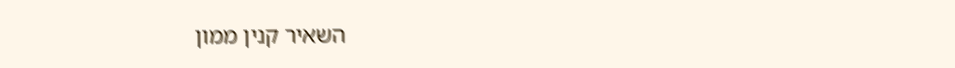השאיר קנין ממון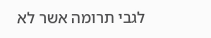לגבי תרומה אשר לא